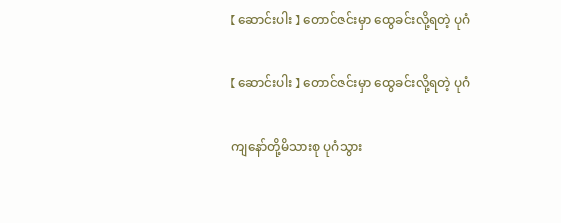【 ဆောင်းပါး 】 တောင်ဇင်းမှာ ထွေခင်းလို့ရတဲ့ ပုဂံ

【 ဆောင်းပါး 】 တောင်ဇင်းမှာ ထွေခင်းလို့ရတဲ့ ပုဂံ

ကျနော်တို့မိသားစု ပုဂံသွား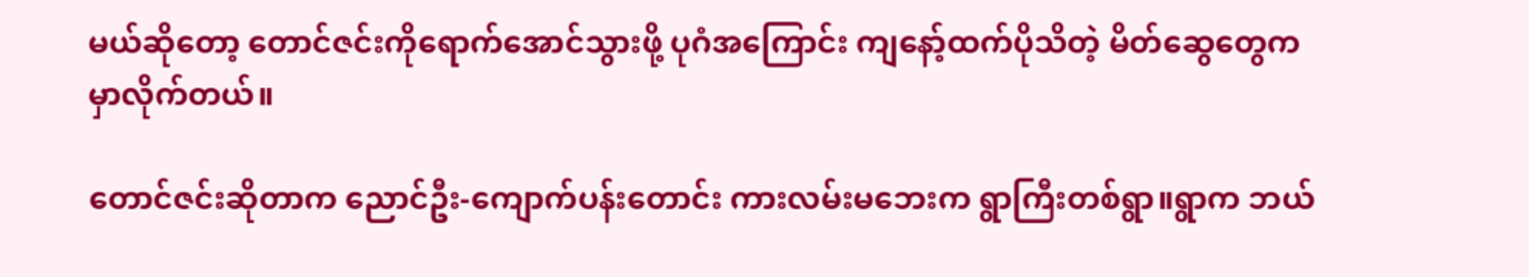မယ်ဆိုတော့ တောင်ဇင်းကိုရောက်အောင်သွားဖို့ ပုဂံအကြောင်း ကျနော့်ထက်ပိုသိတဲ့ မိတ်ဆွေတွေက မှာလိုက်တယ်။

တောင်ဇင်းဆိုတာက ညောင်ဦး-ကျောက်ပန်းတောင်း ကားလမ်းမဘေးက ရွာကြီးတစ်ရွာ။ရွာက ဘယ်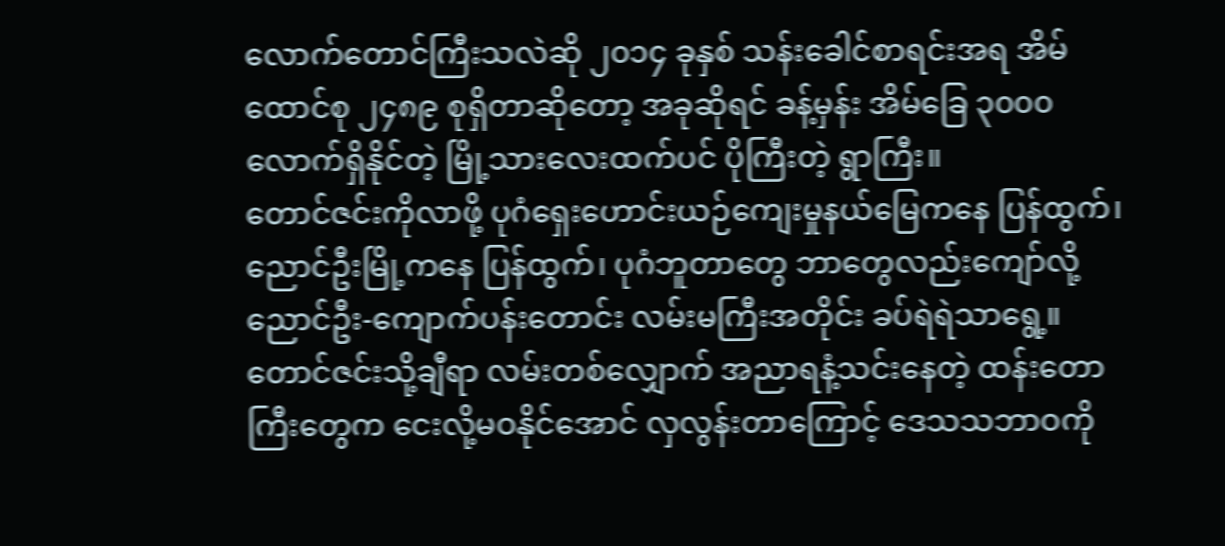လောက်တောင်ကြီးသလဲဆို ၂၀၁၄ ခုနှစ် သန်းခေါင်စာရင်းအရ အိမ်ထောင်စု ၂၄၈၉ စုရှိတာဆိုတော့ အခုဆိုရင် ခန့်မှန်း အိမ်ခြေ ၃၀၀၀ လောက်ရှိနိုင်တဲ့ မြို့သားလေးထက်ပင် ပိုကြီးတဲ့ ရွာကြီး။
တောင်ဇင်းကိုလာဖို့ ပုဂံရှေးဟောင်းယဉ်ကျေးမှုနယ်မြေကနေ ပြန်ထွက်၊ညောင်ဦးမြို့ကနေ ပြန်ထွက်၊ ပုဂံဘူတာတွေ ဘာတွေလည်းကျော်လို့ ညောင်ဦး-ကျောက်ပန်းတောင်း လမ်းမကြီးအတိုင်း ခပ်ရဲရဲသာရွေ့။တောင်ဇင်းသို့ချီရာ လမ်းတစ်လျှောက် အညာရနံ့သင်းနေတဲ့ ထန်းတောကြီးတွေက ငေးလို့မဝနိုင်အောင် လှလွန်းတာကြောင့် ဒေသသဘာဝကို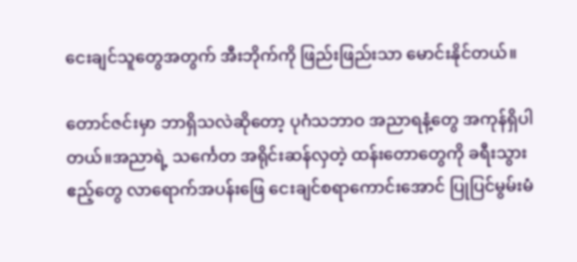ငေးချင်သူတွေအတွက် အီးဘိုက်ကို ဖြည်းဖြည်းသာ မောင်းနိုင်တယ်။

တောင်ဇင်းမှာ ဘာရှိသလဲဆိုတော့ ပုဂံသဘာဝ အညာရနံ့တွေ အကုန်ရှိပါတယ်။အညာရဲ့ သင်္ကေတ အရိုင်းဆန်လှတဲ့ ထန်းတောတွေကို ခရီးသွားဧည့်တွေ လာရောက်အပန်းဖြေ ငေးချင်စရာကောင်းအောင် ပြုပြင်မွမ်းမံ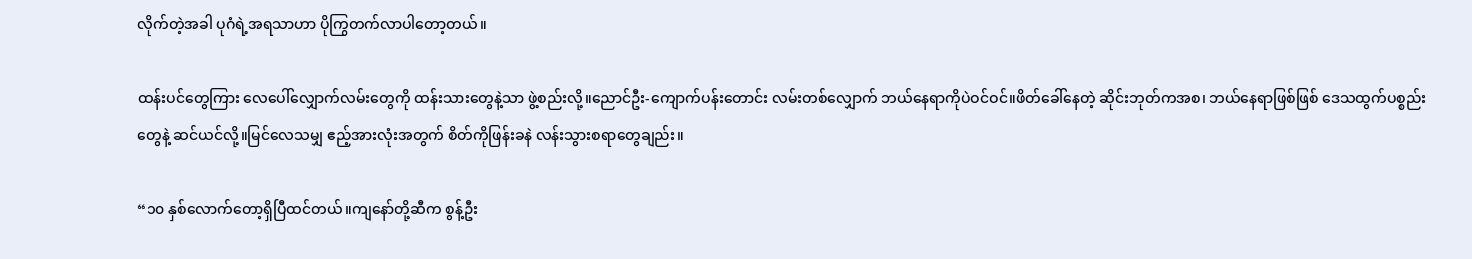လိုက်တဲ့အခါ ပုဂံရဲ့အရသာဟာ ပိုကြွတက်လာပါတော့တယ်။

ထန်းပင်တွေကြား လေပေါ်လျှောက်လမ်းတွေကို ထန်းသားတွေနဲ့သာ ဖွဲ့စည်းလို့။ညောင်ဦး-ကျောက်ပန်းတောင်း လမ်းတစ်လျှောက် ဘယ်နေရာကိုပဲဝင်ဝင်။ဖိတ်ခေါ်နေတဲ့ ဆိုင်းဘုတ်ကအစ၊ ဘယ်နေရာဖြစ်ဖြစ် ဒေသထွက်ပစ္စည်းတွေနဲ့ ဆင်ယင်လို့။မြင်လေသမျှ ဧည့်အားလုံးအတွက် စိတ်ကိုဖြန်းခနဲ လန်းသွားစရာတွေချည်း။

“၁၀ နှစ်လောက်တော့ရှိပြီထင်တယ်။ကျနော်တို့ဆီက စွန့်ဦး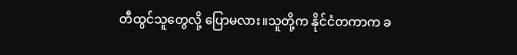တီထွင်သူတွေလို့ ပြောမလား။သူတို့က နိုင်ငံတကာက ခ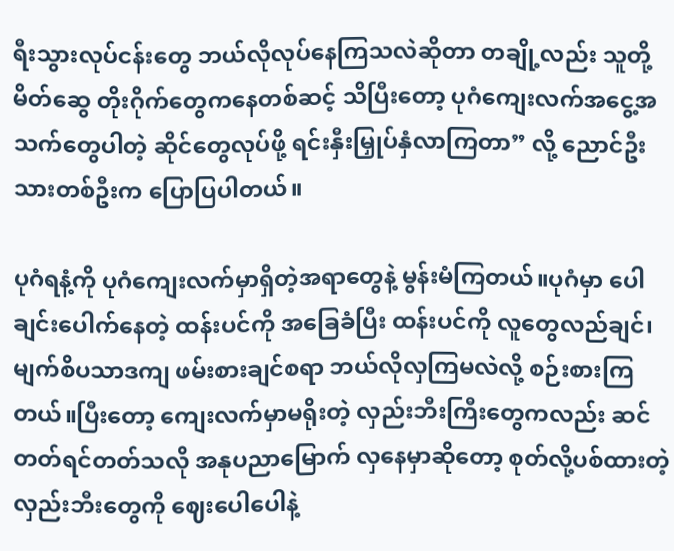ရီးသွားလုပ်ငန်းတွေ ဘယ်လိုလုပ်နေကြသလဲဆိုတာ တချို့လည်း သူတို့မိတ်ဆွေ တိုးဂိုက်တွေကနေတစ်ဆင့် သိပြီးတော့ ပုဂံကျေးလက်အငွေ့အသက်တွေပါတဲ့ ဆိုင်တွေလုပ်ဖို့ ရင်းနှီးမြှုပ်နှံလာကြတာ” လို့ ညောင်ဦးသားတစ်ဦးက ပြောပြပါတယ်။

ပုဂံရနံ့ကို ပုဂံကျေးလက်မှာရှိတဲ့အရာတွေနဲ့ မွန်းမံကြတယ်။ပုဂံမှာ ပေါချင်းပေါက်နေတဲ့ ထန်းပင်ကို အခြေခံပြီး ထန်းပင်ကို လူတွေလည်ချင်၊မျက်စိပသာဒကျ ဖမ်းစားချင်စရာ ဘယ်လိုလှကြမလဲလို့ စဉ်းစားကြတယ်။ပြီးတော့ ကျေးလက်မှာမရိုးတဲ့ လှည်းဘီးကြီးတွေကလည်း ဆင်တတ်ရင်တတ်သလို အနုပညာမြောက် လှနေမှာဆိုတော့ စုတ်လို့ပစ်ထားတဲ့ လှည်းဘီးတွေကို ဈေးပေါပေါနဲ့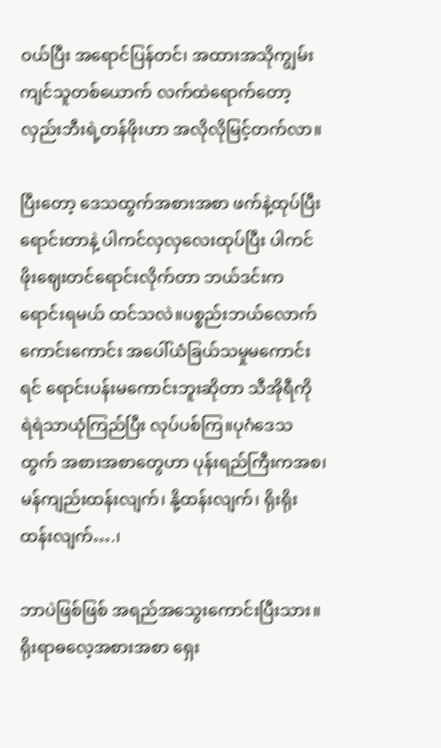ဝယ်ပြီး အရောင်ပြန်တင်၊ အထားအသိုကျွမ်းကျင်သူတစ်ယောက် လက်ထဲရောက်တော့ လှည်းဘီးရဲ့တန်ဖိုးဟာ အလိုလိုမြင့်တက်လာ။

ပြီးတော့ ဒေသထွက်အစားအစာ ဖက်နဲ့ထုပ်ပြီးရောင်းတာနဲ့ ပါကင်လှလှလေးထုပ်ပြီး ပါကင်ဖိုးဈေးတင်ရောင်းလိုက်တာ ဘယ်ဒင်းကရောင်းရမယ် ထင်သလဲ။ပစ္စည်းဘယ်လောက်ကောင်းကောင်း အပေါ်ယံခြယ်သမှုမကောင်းရင် ရောင်းပန်းမကောင်းဘူးဆိုတာ သီအိုရီကို ရဲရဲသာယုံကြည်ပြီး လုပ်ပစ်ကြ။ပုဂံဒေသထွက် အစားအစာတွေဟာ ပုန်းရည်ကြီးကအစ၊ မန်ကျည်းထန်းလျက်၊ နို့ထန်းလျက်၊ ရိုးရိုးထန်းလျက်….၊

ဘာပဲဖြစ်ဖြစ် အရည်အသွေးကောင်းပြီးသား။ရိုးရာဓလေ့အစားအစာ ရှေး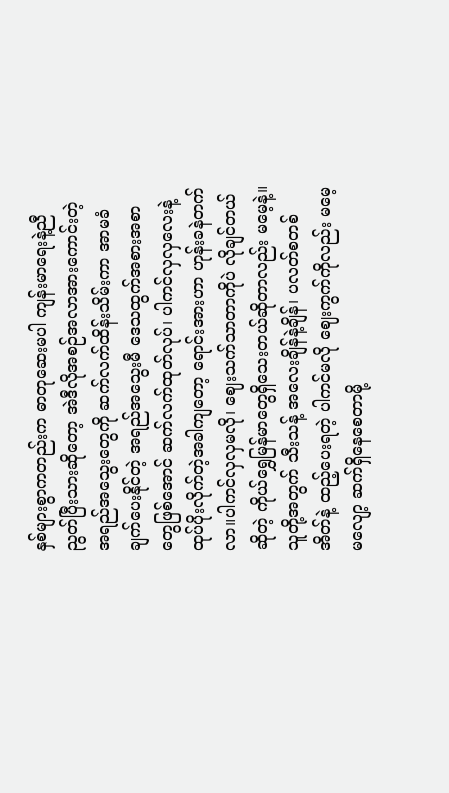နှစ်များစွာကတည်းက ဓာတုဆေးမပါ ကျန်းမာရေးနဲ့ညီညွတ်ပြီးသားဆိုတော့ အဲဒီလိုအစဉ်အလာအားကောင်းတဲ့ အရည်အသွေးတွေကို ဆက်လက်ထိန်းသိမ်းကာ အာမခံချက်ပေးနိုင်တဲ့ အရည်အသွေးမီ ဒေသထွက်အစားအစာတွေဖြစ်အောင် ဆက်လက်ထုတ်လုပ်၊ ပါကင်လှလှလေးနဲ့ ထုပ်ပိုးလိုက်တဲ့အခါကျတော့ ရောင်းအားဟာ ဟုန်းခနဲတက်လာ။ပါကင်လှလှမလို၊ ဈေးသက်သာတာကိုပဲ လိုချင်တယ်ဆိုတဲ့ ကိုယ်ရွှေမြန်မာတွေရှိသေးတယ်ဆိုတာလည်း မမေ့နဲ့။သူတို့အတွက် သီးသန့် အလေးချိန်နဲ့ချိန်၊ ပလတ်စတစ်အိတ်နဲ့ ထည့်ပေးရတဲ့ ပါကင်မလို ဈေးကွက်ကိုလည်း မမေ့မလျော့ ဆက်ရှိနေစေတာမို့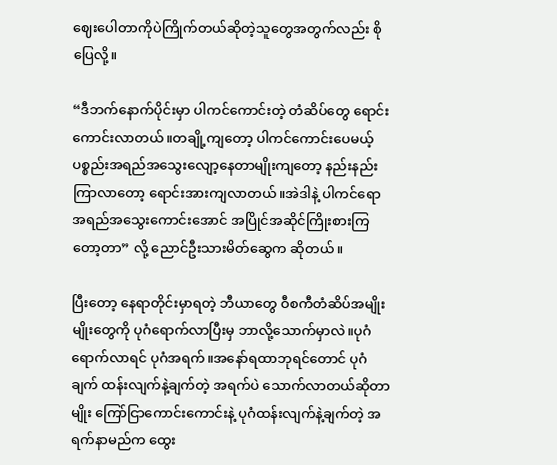ဈေးပေါတာကိုပဲကြိုက်တယ်ဆိုတဲ့သူတွေအတွက်လည်း စိုပြေလို့။

“ဒီဘက်နောက်ပိုင်းမှာ ပါကင်ကောင်းတဲ့ တံဆိပ်တွေ ရောင်းကောင်းလာတယ်။တချို့ကျတော့ ပါကင်ကောင်းပေမယ့် ပစ္စည်းအရည်အသွေးလျော့နေတာမျိုးကျတော့ နည်းနည်းကြာလာတော့ ရောင်းအားကျလာတယ်။အဲဒါနဲ့ ပါကင်ရော အရည်အသွေးကောင်းအောင် အပြိုင်အဆိုင်ကြိုးစားကြတော့တာ” လို့ ညောင်ဦးသားမိတ်ဆွေက ဆိုတယ်။

ပြီးတော့ နေရာတိုင်းမှာရတဲ့ ဘီယာတွေ ဝီစကီတံဆိပ်အမျိုးမျိုးတွေကို ပုဂံရောက်လာပြီးမှ ဘာလို့သောက်မှာလဲ။ပုဂံရောက်လာရင် ပုဂံအရက်။အနော်ရထာဘုရင်တောင် ပုဂံချက် ထန်းလျက်နဲ့ချက်တဲ့ အရက်ပဲ သောက်လာတယ်ဆိုတာမျိုး ကြော်ငြာကောင်းကောင်းနဲ့ ပုဂံထန်းလျက်နဲ့ချက်တဲ့ အရက်နာမည်က ထွေး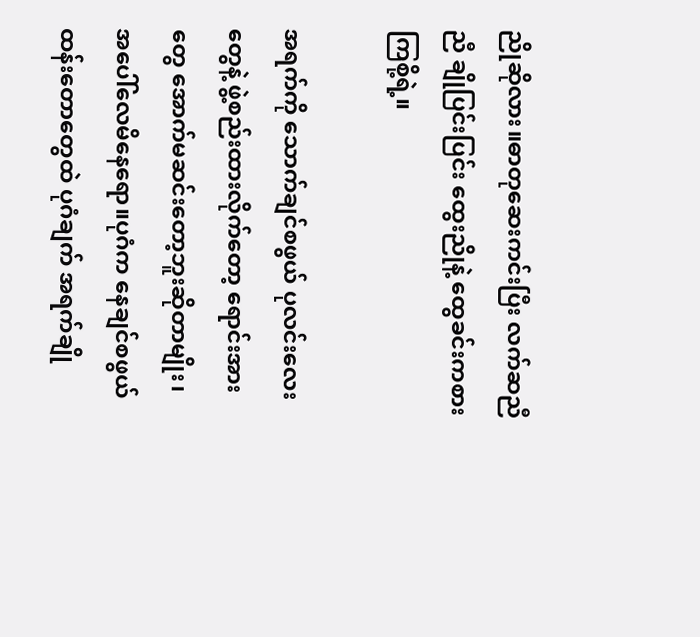ညိုဆိုလား။ဓာတုဆေးကင်းပြီး လက်ဆညီညီ ချိုပြင်းပြင်း ထွေးညိုနဲ့ ထွေခင်းကစားကြစို့ရဲ့။

အရက်ကို သောက်ချင်စဖွယ် ပုလင်းလေးတွေနဲ့ ဖွဲ့စည်းထားလိုက်တော့ ရောင်းအားတွေ အောက်မဆင်းတော့ဘူးဆိုတာမျိုး၊ အပေါ်လေမိနေရော။ပုဂံက နေချင်စဖွယ် ထန်းတောတွေထဲ ပုဂံချက် အရက်ချို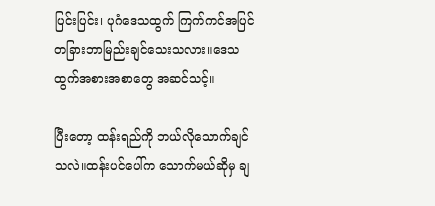ပြင်းပြင်း၊ ပုဂံဒေသထွက် ကြက်ကင်အပြင် တခြားဘာမြည်းချင်သေးသလား။ဒေသထွက်အစားအစာတွေ အဆင်သင့်။

ပြီးတော့ ထန်းရည်ကို ဘယ်လိုသောက်ချင်သလဲ။ထန်းပင်ပေါ်က သောက်မယ်ဆိုမှ ချ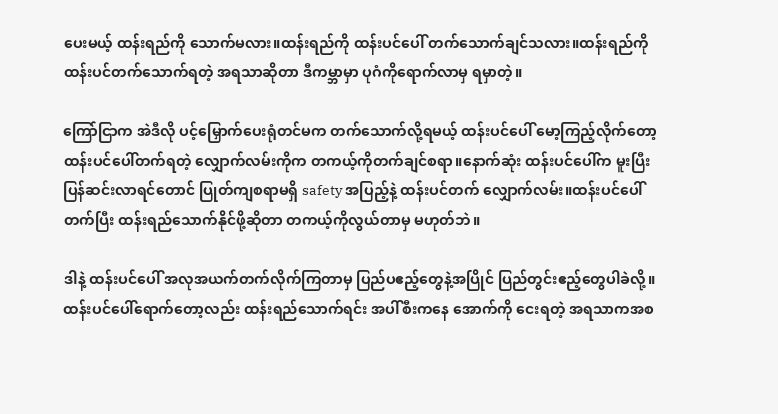ပေးမယ့် ထန်းရည်ကို သောက်မလား။ထန်းရည်ကို ထန်းပင်ပေါ် တက်သောက်ချင်သလား။ထန်းရည်ကို ထန်းပင်တက်သောက်ရတဲ့ အရသာဆိုတာ ဒီကမ္ဘာမှာ ပုဂံကိုရောက်လာမှ ရမှာတဲ့။

ကြော်ငြာက အဲဒီလို ပင့်မြှောက်ပေးရုံတင်မက တက်သောက်လို့ရမယ့် ထန်းပင်ပေါ် မော့ကြည့်လိုက်တော့ ထန်းပင်ပေါ်တက်ရတဲ့ လျှောက်လမ်းကိုက တကယ့်ကိုတက်ချင်စရာ။နောက်ဆုံး ထန်းပင်ပေါ်က မူးပြီး ပြန်ဆင်းလာရင်တောင် ပြုတ်ကျစရာမရှိ safety အပြည့်နဲ့ ထန်းပင်တက် လျှောက်လမ်း။ထန်းပင်ပေါ်တက်ပြီး ထန်းရည်သောက်နိုင်ဖို့ဆိုတာ တကယ့်ကိုလွယ်တာမှ မဟုတ်ဘဲ။

ဒါနဲ့ ထန်းပင်ပေါ် အလုအယက်တက်လိုက်ကြတာမှ ပြည်ပဧည့်တွေနဲ့အပြိုင် ပြည်တွင်းဧည့်တွေပါခဲလို့။ထန်းပင်ပေါ်ရောက်တော့လည်း ထန်းရည်သောက်ရင်း အပါ်စီးကနေ အောက်ကို ငေးရတဲ့ အရသာကအစ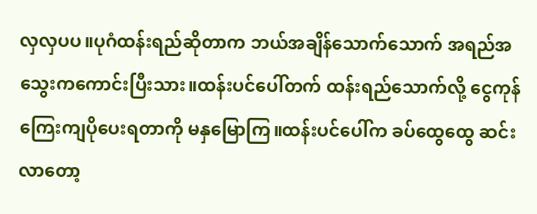လှလှပပ။ပုဂံထန်းရည်ဆိုတာက ဘယ်အချိန်သောက်သောက် အရည်အသွေးကကောင်းပြီးသား။ထန်းပင်ပေါ်တက် ထန်းရည်သောက်လို့ ငွေကုန်ကြေးကျပိုပေးရတာကို မနှမြောကြ။ထန်းပင်ပေါ်က ခပ်ထွေထွေ ဆင်းလာတော့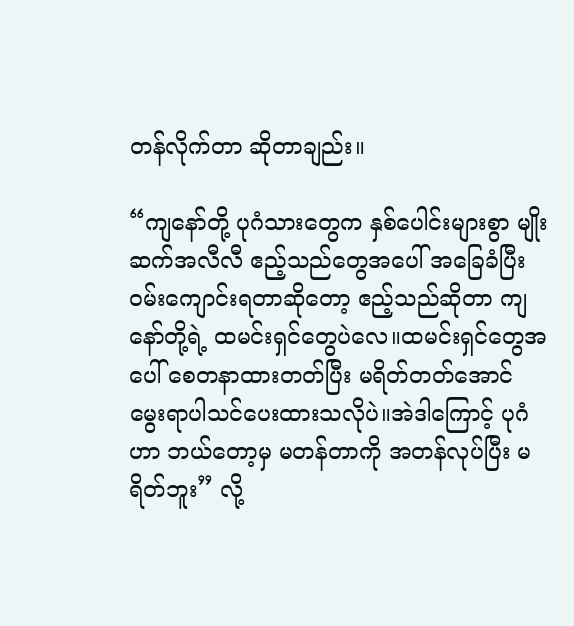တန်လိုက်တာ ဆိုတာချည်း။

“ကျနော်တို့ ပုဂံသားတွေက နှစ်ပေါင်းများစွာ မျိုးဆက်အလီလီ ဧည့်သည်တွေအပေါ် အခြေခံပြီး ဝမ်းကျောင်းရတာဆိုတော့ ဧည့်သည်ဆိုတာ ကျနော်တို့ရဲ့ ထမင်းရှင်တွေပဲလေ။ထမင်းရှင်တွေအပေါ် စေတနာထားတတ်ပြီး မရိတ်တတ်အောင် မွေးရာပါသင်ပေးထားသလိုပဲ။အဲဒါကြောင့် ပုဂံဟာ ဘယ်တော့မှ မတန်တာကို အတန်လုပ်ပြီး မရိတ်ဘူး” လို့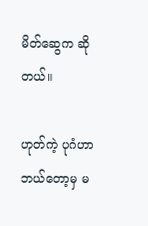မိတ်ဆွေက ဆိုတယ်။

ဟုတ်ကဲ့ ပုဂံဟာ ဘယ်တော့မှ မ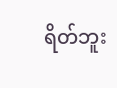ရိတ်ဘူး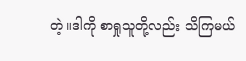တဲ့။ဒါကို စာရှုသူတို့လည်း သိကြမယ်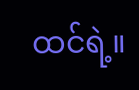ထင်ရဲ့။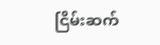ငြိမ်းဆက်